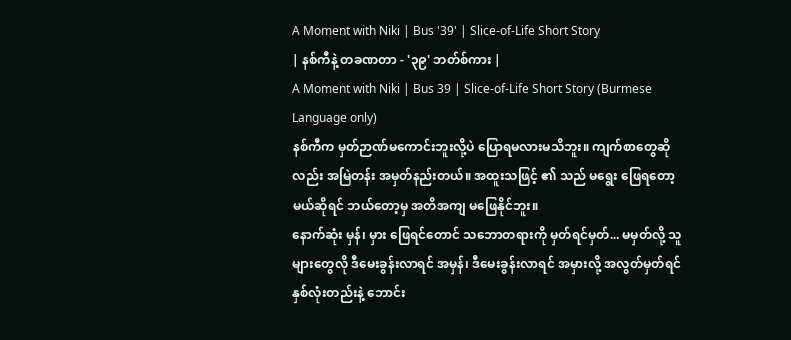A Moment with Niki | Bus '39' | Slice-of-Life Short Story
| နစ်ကီနဲ့ တခဏတာ - '၃၉' ဘတ်စ်ကား |
A Moment with Niki | Bus 39 | Slice-of-Life Short Story (Burmese Language only)
နစ်ကီက မှတ်ဉာဏ်မကောင်းဘူးလို့ပဲ ပြောရမလားမသိဘူး။ ကျက်စာတွေဆိုလည်း အမြဲတန်း အမှတ်နည်းတယ်။ အထူးသဖြင့် ၏ သည် မရွေး ဖြေရတော့မယ်ဆိုရင် ဘယ်တော့မှ အတိအကျ မဖြေနိုင်ဘူး။
နောက်ဆုံး မှန်၊ မှား ဖြေရင်တောင် သဘောတရားကို မှတ်ရင်မှတ်... မမှတ်လို့ သူများတွေလို ဒီမေးခွန်းလာရင် အမှန်၊ ဒီမေးခွန်းလာရင် အမှားလို့ အလွတ်မှတ်ရင် နှစ်လုံးတည်းနဲ့ ဘောင်း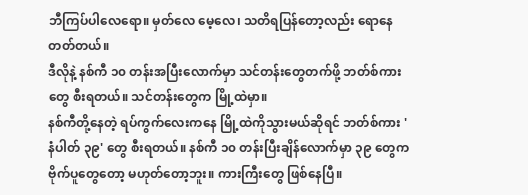ဘီကြပ်ပါလေရော။ မှတ်လေ မေ့လေ၊ သတိရပြန်တော့လည်း ရောနေတတ်တယ်။
ဒီလိုနဲ့ နစ်ကီ ၁၀ တန်းအပြီးလောက်မှာ သင်တန်းတွေတက်ဖို့ ဘတ်စ်ကားတွေ စီးရတယ်။ သင်တန်းတွေက မြို့ထဲမှာ။
နစ်ကီတို့နေတဲ့ ရပ်ကွက်လေးကနေ မြို့ထဲကိုသွားမယ်ဆိုရင် ဘတ်စ်ကား 'နံပါတ် ၃၉' တွေ စီးရတယ်။ နစ်ကီ ၁၀ တန်းပြီးချိန်လောက်မှာ ၃၉ တွေက ဗိုက်ပူတွေတော့ မဟုတ်တော့ဘူး။ ကားကြီးတွေ ဖြစ်နေပြီ။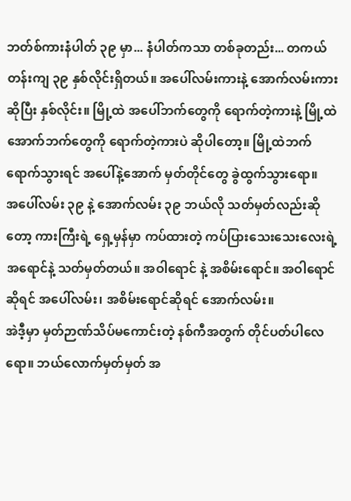ဘတ်စ်ကားနံပါတ် ၃၉ မှာ... နံပါတ်ကသာ တစ်ခုတည်း... တကယ်တန်းကျ ၃၉ နှစ်လိုင်းရှိတယ်။ အပေါ်လမ်းကားနဲ့ အောက်လမ်းကားဆိုပြီး နှစ်လိုင်း။ မြို့ထဲ အပေါ်ဘက်တွေကို ရောက်တဲ့ကားနဲ့ မြို့ထဲ အောက်ဘက်တွေကို ရောက်တဲ့ကားပဲ ဆိုပါတော့။ မြို့ထဲဘက်ရောက်သွားရင် အပေါ်နဲ့အောက် မှတ်တိုင်တွေ ခွဲထွက်သွားရော။
အပေါ်လမ်း ၃၉ နဲ့ အောက်လမ်း ၃၉ ဘယ်လို သတ်မှတ်လည်းဆိုတော့ ကားကြီးရဲ့ ရှေ့မှန်မှာ ကပ်ထားတဲ့ ကပ်ပြားသေးသေးလေးရဲ့ အရောင်နဲ့ သတ်မှတ်တယ်။ အဝါရောင် နဲ့ အစိမ်းရောင်။ အဝါရောင်ဆိုရင် အပေါ်လမ်း၊ အစိမ်းရောင်ဆိုရင် အောက်လမ်း။
အဲဒီ့မှာ မှတ်ဉာဏ်သိပ်မကောင်းတဲ့ နစ်ကီအတွက် တိုင်ပတ်ပါလေရော။ ဘယ်လောက်မှတ်မှတ် အ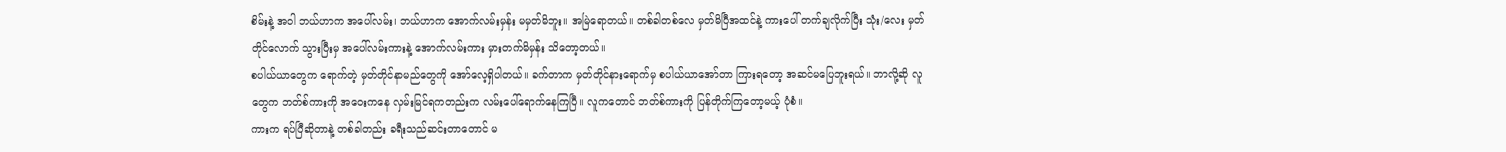စိမ်းနဲ့ အဝါ ဘယ်ဟာက အပေါ်လမ်း၊ ဘယ်ဟာက အောက်လမ်းမှန်း မမှတ်မိဘူး။ အမြဲရောတယ်။ တစ်ခါတစ်လေ မှတ်မိပြီအထင်နဲ့ ကားပေါ် တက်ချလိုက်ပြီး သုံး/လေး မှတ်တိုင်လောက် သွားပြီးမှ အပေါ်လမ်းကားနဲ့ အောက်လမ်းကား မှားတက်မိမှန်း သိတော့တယ်။
စပါယ်ယာတွေက ရောက်တဲ့ မှတ်တိုင်နာမည်တွေကို အော်လေ့ရှိပါတယ်။ ခက်တာက မှတ်တိုင်နားရောက်မှ စပါယ်ယာအော်တာ ကြားရတော့ အဆင်မပြေဘူးရယ်။ ဘာလို့ဆို လူတွေက ဘတ်စ်ကားကို အဝေးကနေ လှမ်းမြင်ရကတည်းက လမ်းပေါ်ရောက်နေကြပြီ။ လူကတောင် ဘတ်စ်ကားကို ပြန်တိုက်ကြတော့မယ့် ပုံစံ။
ကားက ရပ်ပြီဆိုတာနဲ့ တစ်ခါတည်း ခရီးသည်ဆင်းတာတောင် မ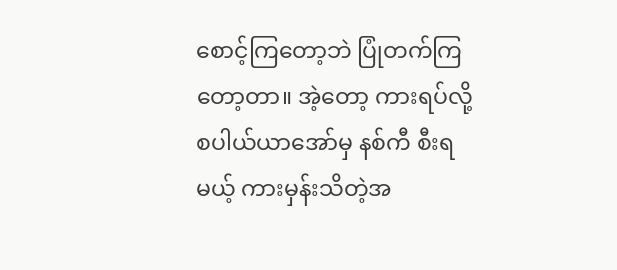စောင့်ကြတော့ဘဲ ပြုံတက်ကြတော့တာ။ အဲ့တော့ ကားရပ်လို့ စပါယ်ယာအော်မှ နစ်ကီ စီးရမယ့် ကားမှန်းသိတဲ့အ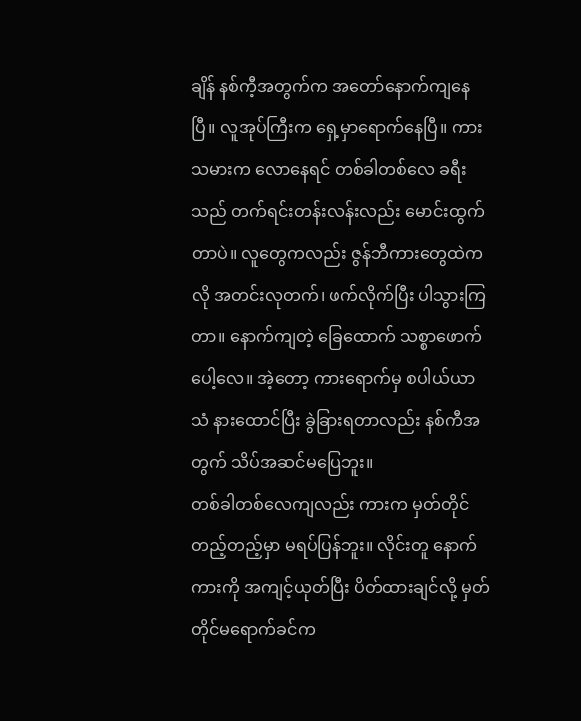ချိန် နစ်ကီ့အတွက်က အတော်နောက်ကျနေပြီ။ လူအုပ်ကြီးက ရှေ့မှာရောက်နေပြီ။ ကားသမားက လောနေရင် တစ်ခါတစ်လေ ခရီးသည် တက်ရင်းတန်းလန်းလည်း မောင်းထွက်တာပဲ။ လူတွေကလည်း ဇွန်ဘီကားတွေထဲကလို အတင်းလုတက်၊ ဖက်လိုက်ပြီး ပါသွားကြတာ။ နောက်ကျတဲ့ ခြေထောက် သစ္စာဖောက်ပေါ့လေ။ အဲ့တော့ ကားရောက်မှ စပါယ်ယာသံ နားထောင်ပြီး ခွဲခြားရတာလည်း နစ်ကီအတွက် သိပ်အဆင်မပြေဘူး။
တစ်ခါတစ်လေကျလည်း ကားက မှတ်တိုင်တည့်တည့်မှာ မရပ်ပြန်ဘူး။ လိုင်းတူ နောက်ကားကို အကျင့်ယုတ်ပြီး ပိတ်ထားချင်လို့ မှတ်တိုင်မရောက်ခင်က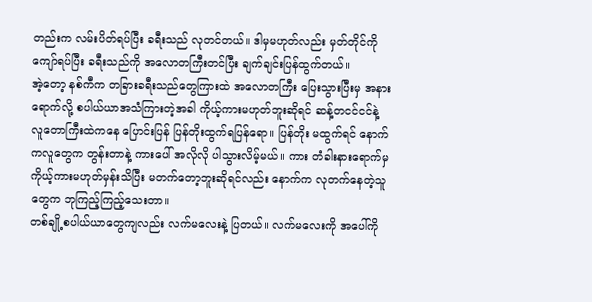တည်းက လမ်းပိတ်ရပ်ပြီး ခရီးသည် လုတင်တယ်။ ဒါမှမဟုတ်လည်း မှတ်တိုင်ကို ကျော်ရပ်ပြီး ခရီးသည်ကို အလောတကြီးတင်ပြီး ချက်ချင်းပြန်ထွက်တယ်။
အဲ့တော့ နစ်ကီက တခြားခရီးသည်တွေကြားထဲ အလောတကြီး ပြေးသွားပြီးမှ အနားရောက်လို့ စပါယ်ယာအသံကြားတဲ့အခါ ကိုယ့်ကားမဟုတ်ဘူးဆိုရင် ဆန့်တငင်ငင်နဲ့ လူတောကြီးထဲကနေ ပြောင်းပြန် ပြန်တိုးထွက်ရပြန်ရော။ ပြန်တိုး မထွက်ရင် နောက်ကလူတွေက တွန်းတာနဲ့ ကားပေါ် အလိုလို ပါသွားလိမ့်မယ်။ ကား တံခါးနားရောက်မှ ကိုယ့်ကားမဟုတ်မှန်းသိပြီး မတက်တော့ဘူးဆိုရင်လည်း နောက်က လုတက်နေတဲ့သူတွေက ဘုကြည့်ကြည့်သေးတာ။
တစ်ချို့စပါယ်ယာတွေကျလည်း လက်မလေးနဲ့ ပြတယ်။ လက်မလေးကို အပေါ်ကို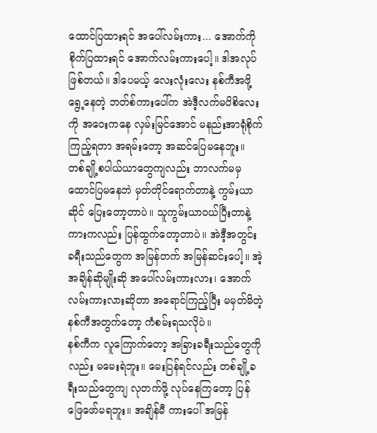ထောင်ပြထားရင် အပေါ်လမ်းကား... အောက်ကို စိုက်ပြထားရင် အောက်လမ်းကားပေါ့။ ဒါအလုပ်ဖြစ်တယ်။ ဒါပေမယ့် လေးလုံးလေး နစ်ကီအဖို့ ရွေ့နေတဲ့ ဘတ်စ်ကားပေါ်က အဲဒီ့လက်မပိစိလေးကို အဝေးကနေ လှမ်းမြင်အောင် မနည်းအာရုံစိုက်ကြည့်ရတာ အရမ်းတော့ အဆင်ပြေမနေဘူး။
တစ်ချို့စပါယ်ယာတွေကျလည်း ဘာလက်မမှ ထောင်ပြမနေဘဲ မှတ်တိုင်ရောက်တာနဲ့ ကွမ်းယာဆိုင် ပြေးတော့တာပဲ။ သူကွမ်းယာဝယ်ပြီးတာနဲ့ ကားကလည်း ပြန်ထွက်တော့တာပဲ။ အဲဒီ့အတွင်း ခရီးသည်တွေက အမြန်တက် အမြန်ဆင်းပေါ့။ အဲ့အချိန်ဆိုမျိုးဆို အပေါ်လမ်းကားလား၊ အောက်လမ်းကားလားဆိုတာ အရောင်ကြည့်ပြီး မမှတ်မိတဲ့ နစ်ကီအတွက်တော့ ကံစမ်းရသလိုပဲ။
နစ်ကီက လူကြောက်တော့ အခြားခရီးသည်တွေကိုလည်း မမေးရဲဘူး။ မေးပြန်ရင်လည်း တစ်ချို့ခရီးသည်တွေကျ လုတက်ဖို့ လုပ်နေကြတော့ ပြန်ဖြေဖော်မရဘူး။ အချိန်မီ ကားပေါ် အမြန်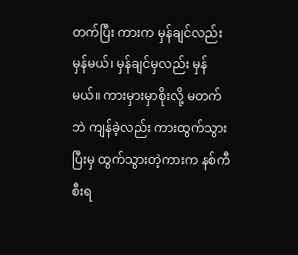တက်ပြီး ကားက မှန်ချင်လည်း မှန်မယ်၊ မှန်ချင်မှလည်း မှန်မယ်။ ကားမှားမှာစိုးလို့ မတက်ဘဲ ကျန်ခဲ့လည်း ကားထွက်သွားပြီးမှ ထွက်သွားတဲ့ကားက နစ်ကီစီးရ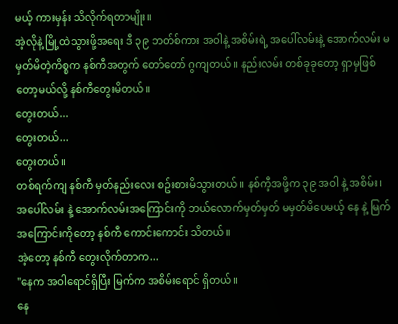မယ့် ကားမှန်း သိလိုက်ရတာမျိုး။
အဲ့လိုနဲ့ မြို့ထဲသွားဖို့အရေး ဒီ ၃၉ ဘတ်စ်ကား အဝါနဲ့ အစိမ်းရဲ့ အပေါ်လမ်းနဲ့ အောက်လမ်း မမှတ်မိတဲ့ကိစ္စက နစ်ကီအတွက် တော်တော် ဂွကျတယ်။ နည်းလမ်း တစ်ခုခုတော့ ရှာမှဖြစ်တော့မယ်လို့ နစ်ကီတွေးမိတယ်။
တွေးတယ်...
တွေးတယ်...
တွေးတယ်။
တစ်ရက်ကျ နစ်ကီ မှတ်နည်းလေး စဥ်းစားမိသွားတယ်။ နစ်ကီ့အဖို့က ၃၉ အဝါ နဲ့ အစိမ်း၊ အပေါ်လမ်း နဲ့ အောက်လမ်းအကြောင်းကို ဘယ်လောက်မှတ်မှတ် မမှတ်မိပေမယ့် နေ နဲ့ မြက် အကြောင်းကိုတော့ နစ်ကီ ကောင်းကောင်း သိတယ်။
အဲ့တော့ နစ်ကီ တွေးလိုက်တာက...
"နေက အဝါရောင်ရှိပြီး မြက်က အစိမ်းရောင် ရှိတယ်။
နေ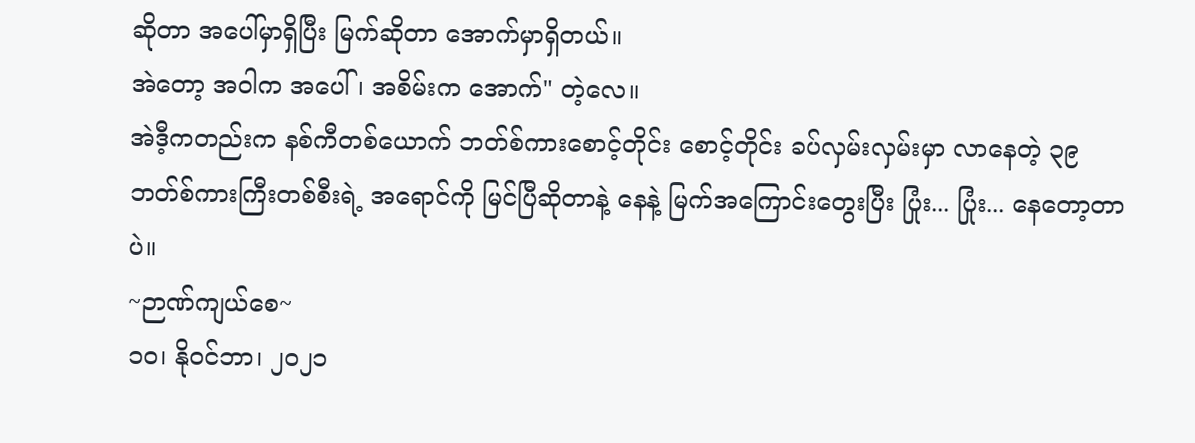ဆိုတာ အပေါ်မှာရှိပြီး မြက်ဆိုတာ အောက်မှာရှိတယ်။
အဲတော့ အဝါက အပေါ်၊ အစိမ်းက အောက်" တဲ့လေ။
အဲဒီ့ကတည်းက နစ်ကီတစ်ယောက် ဘတ်စ်ကားစောင့်တိုင်း စောင့်တိုင်း ခပ်လှမ်းလှမ်းမှာ လာနေတဲ့ ၃၉ ဘတ်စ်ကားကြီးတစ်စီးရဲ့ အရောင်ကို မြင်ပြီဆိုတာနဲ့ နေနဲ့ မြက်အကြောင်းတွေးပြီး ပြုံး... ပြုံး... နေတော့တာပဲ။
~ဉာဏ်ကျယ်စေ~
၁၀၊ နိုဝင်ဘာ၊ ၂၀၂၁